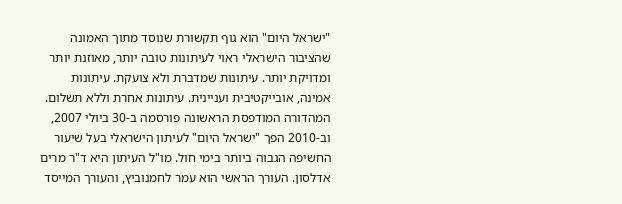"ישראל היום" הוא גוף תקשורת שנוסד מתוך האמונה שהציבור הישראלי ראוי לעיתונות טובה יותר, מאוזנת יותר ומדויקת יותר. עיתונות שמדברת ולא צועקת. עיתונות אמינה, אובייקטיבית ועניינית. עיתונות אחרת וללא תשלום. המהדורה המודפסת הראשונה פורסמה ב-30 ביולי 2007, וב-2010 הפך "ישראל היום" לעיתון הישראלי בעל שיעור החשיפה הגבוה ביותר בימי חול. מו"ל העיתון היא ד"ר מרים אדלסון. העורך הראשי הוא עמר לחמנוביץ, והעורך המייסד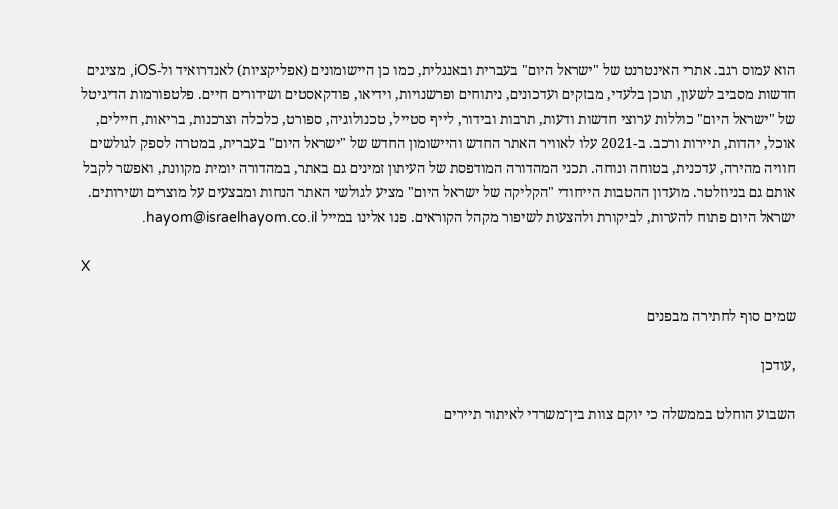הוא עמוס רגב. אתרי האינטרנט של "ישראל היום" בעברית ובאנגלית, כמו כן היישומונים (אפליקציות) לאנדרואיד ול-iOS, מציגים חדשות מסביב לשעון, תוכן בלעדי, מבזקים ועדכונים, ניתוחים ופרשנויות, וידיאו, פודקאסטים ושידורים חיים. פלטפורמות הדיגיטל של "ישראל היום" כוללות ערוצי חדשות ודעות, תרבות ובידור, לייף סטייל, טכנולוגיה, ספורט, כלכלה וצרכנות, בריאות, חיילים, אוכל, יהדות, תיירות ורכב. ב-2021 עלו לאוויר האתר החדש והיישומון החדש של "ישראל היום" בעברית, במטרה לספק לגולשים חוויה מהירה, עדכנית, בטוחה ונוחה. תכני המהדורה המודפסת של העיתון זמינים גם באתר, במהדורה יומית מקוונת, ואפשר לקבל אותם גם בניוזלטר. מועדון ההטבות הייחודי "הקליקה של ישראל היום" מציע לגולשי האתר הנחות ומבצעים על מוצרים ושירותים. ישראל היום פתוח להערות, לביקורת ולהצעות לשיפור מקהל הקוראים. פנו אלינו במייל hayom@israelhayom.co.il.

X

שמים סוף לחתירה מבפנים

,עודכן

השבוע הוחלט בממשלה כי יוקם צוות בין־משרדי לאיתור תיירים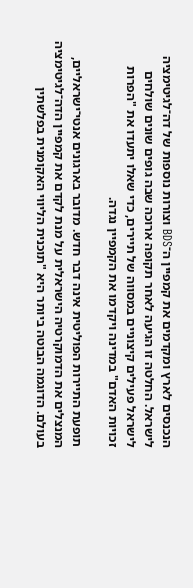הנכנסים לארץ ומקדמים את קמפיין ה־BDS וצורות נוספות של דה־לגיטימציה לישראל. החלטה זו הגיעה לאחר תקופה ארוכה שבה גופים שונים שולחים לישראל פעילים קיצוניים במסווה של תיירים, כדי שאלו יתעדו את "הפרות זכויות האדם" במדינה ויקדמו את הקמפיין נגדה.

תופעת התיירות הפוליטית אינה דבר חדש. מדובר בארגונים אנטי־ישראליים, המנצלים את הדמוקרטיה הישראלית על מנת לקדם את קמפיין הדה־לגיטימציה בעולם. הדוגמה הבוטה ביותר היא "תוכנית הליווי האקומנית בפלשתין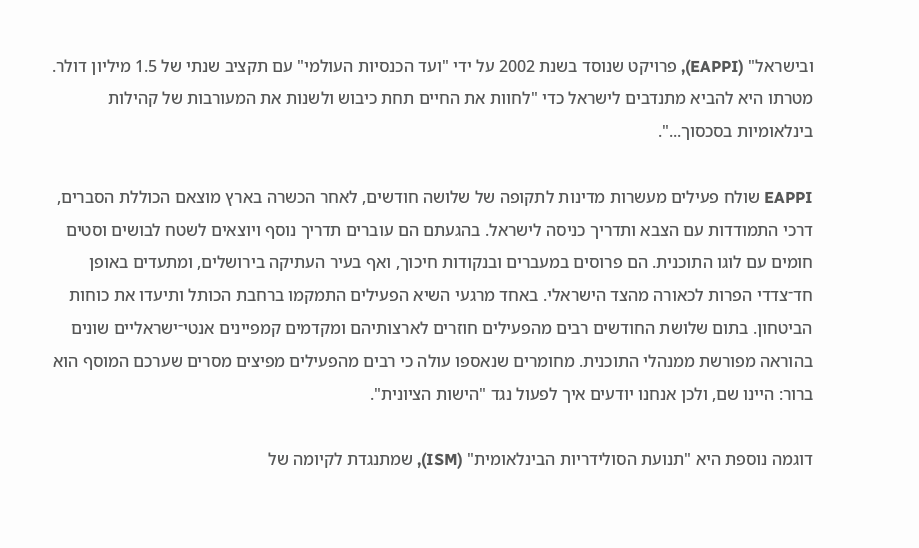ובישראל" (EAPPI), פרויקט שנוסד בשנת 2002 על ידי "ועד הכנסיות העולמי" עם תקציב שנתי של 1.5 מיליון דולר. מטרתו היא להביא מתנדבים לישראל כדי "לחוות את החיים תחת כיבוש ולשנות את המעורבות של קהילות בינלאומיות בסכסוך...".

EAPPI שולח פעילים מעשרות מדינות לתקופה של שלושה חודשים, לאחר הכשרה בארץ מוצאם הכוללת הסברים, דרכי התמודדות עם הצבא ותדריך כניסה לישראל. בהגעתם הם עוברים תדריך נוסף ויוצאים לשטח לבושים וסטים חומים עם לוגו התוכנית. הם פרוסים במעברים ובנקודות חיכוך, ואף בעיר העתיקה בירושלים, ומתעדים באופן חד־צדדי הפרות לכאורה מהצד הישראלי. באחד מרגעי השיא הפעילים התמקמו ברחבת הכותל ותיעדו את כוחות הביטחון. בתום שלושת החודשים רבים מהפעילים חוזרים לארצותיהם ומקדמים קמפיינים אנטי־ישראליים שונים בהוראה מפורשת ממנהלי התוכנית. מחומרים שנאספו עולה כי רבים מהפעילים מפיצים מסרים שערכם המוסף הוא ברור: היינו שם, ולכן אנחנו יודעים איך לפעול נגד "הישות הציונית".

דוגמה נוספת היא "תנועת הסולידריות הבינלאומית" (ISM), שמתנגדת לקיומה של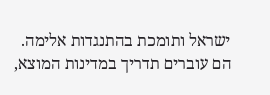ישראל ותומכת בהתנגדות אלימה. הם עוברים תדריך במדינות המוצא,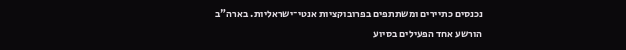נכנסים כתיירים ומשתתפים בפרובוקציות אנטי־ישראליות. בארה"ב הורשע אחד הפעילים בסיוע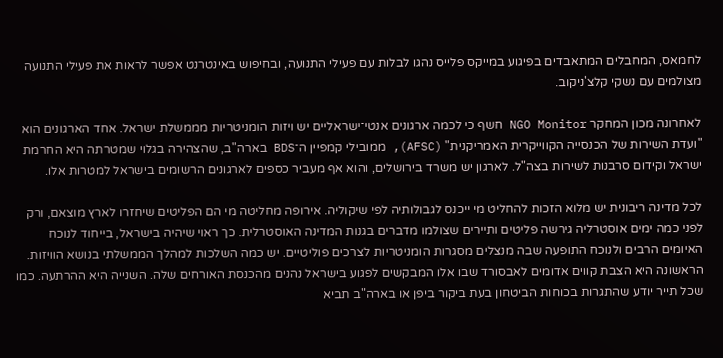לחמאס, המחבלים המתאבדים בפיגוע במייקס פלייס נהגו לבלות עם פעילי התנועה, ובחיפוש באינטרנט אפשר לראות את פעילי התנועה מצולמים עם נשקי קלצ'ניקוב.

לאחרונה מכון המחקר NGO Monitor חשף כי לכמה ארגונים אנטי־ישראליים יש ויזות הומניטריות מממשלת ישראל. אחד הארגונים הוא "ועדת השירות של הכנסייה הקווייקרית האמריקנית" (AFSC), ממובילי קמפיין ה־BDS בארה"ב, שהצהירה בגלוי שמטרתה היא החרמת ישראל וקידום סרבנות לשירות בצה"ל. לארגון יש משרד בירושלים, והוא אף מעביר כספים לארגונים הרשומים בישראל למטרות אלו.

לכל מדינה ריבונית יש מלוא הזכות להחליט מי ייכנס לגבולותיה לפי שיקוליה. אירופה מחליטה מי הם הפליטים שיחזרו לארץ מוצאם, ורק לפני כמה ימים אוסטרליה גירשה פליטים ותיירים שצולמו מדברים בגנות המדינה האוסטרלית. כך ראוי שיהיה בישראל, בייחוד לנוכח האיומים הרבים ולנוכח התופעה שבה מנצלים מסגרות הומניטריות לצרכים פוליטיים. יש כמה השלכות למהלך הממשלתי בנושא הוויזות. הראשונה היא הצבת קווים אדומים לאבסורד שבו אלו המבקשים לפגוע בישראל נהנים מהכנסת האורחים שלה. השנייה היא ההרתעה. כמו שכל תייר יודע שהתגרות בכוחות הביטחון בעת ביקור ביפן או בארה"ב תביא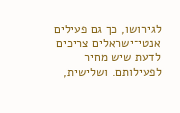לגירושו, כך גם פעילים אנטי־ישראלים צריכים לדעת שיש מחיר לפעילותם. ושלישית,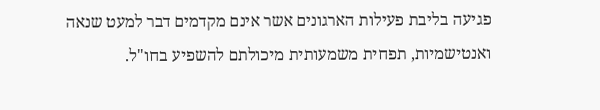פגיעה בליבת פעילות הארגונים אשר אינם מקדמים דבר למעט שנאה ואנטישמיות, תפחית משמעותית מיכולתם להשפיע בחו"ל.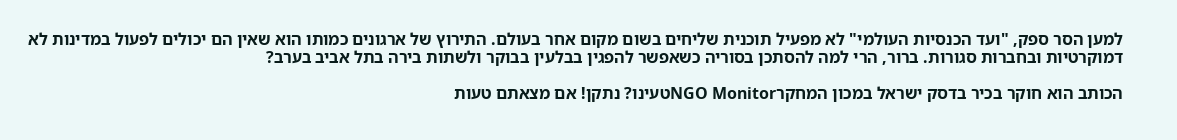למען הסר ספק, "ועד הכנסיות העולמי" לא מפעיל תוכנית שליחים בשום מקום אחר בעולם. התירוץ של ארגונים כמותו הוא שאין הם יכולים לפעול במדינות לא דמוקרטיות ובחברות סגורות. ברור, הרי למה להסתכן בסוריה כשאפשר להפגין בבלעין בבוקר ולשתות בירה בתל אביב בערב?

הכותב הוא חוקר בכיר בדסק ישראל במכון המחקרNGO Monitorטעינו? נתקן! אם מצאתם טעות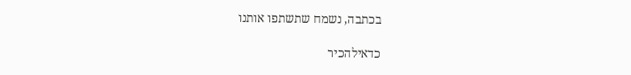בכתבה, נשמח שתשתפו אותנו

כדאילהכיר